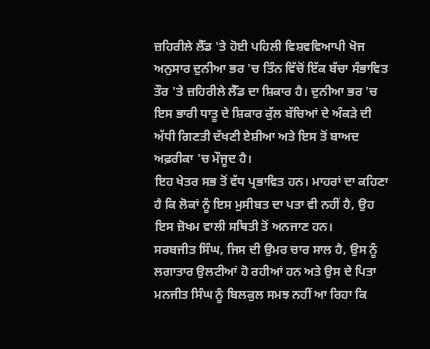ਜ਼ਹਿਰੀਲੇ ਲੈੱਡ 'ਤੇ ਹੋਈ ਪਹਿਲੀ ਵਿਸ਼ਵਵਿਆਪੀ ਖੋਜ ਅਨੁਸਾਰ ਦੁਨੀਆ ਭਰ 'ਚ ਤਿੰਨ ਵਿੱਚੋਂ ਇੱਕ ਬੱਚਾ ਸੰਭਾਵਿਤ ਤੌਰ 'ਤੇ ਜ਼ਹਿਰੀਲੇ ਲੈੱਡ ਦਾ ਸ਼ਿਕਾਰ ਹੈ। ਦੁਨੀਆ ਭਰ 'ਚ ਇਸ ਭਾਰੀ ਧਾਤੂ ਦੇ ਸ਼ਿਕਾਰ ਕੁੱਲ ਬੱਚਿਆਂ ਦੇ ਅੰਕੜੇ ਦੀ ਅੱਧੀ ਗਿਣਤੀ ਦੱਖਣੀ ਏਸ਼ੀਆ ਅਤੇ ਇਸ ਤੋਂ ਬਾਅਦ ਅਫ਼ਰੀਕਾ 'ਚ ਮੌਜੂਦ ਹੈ।
ਇਹ ਖੇਤਰ ਸਭ ਤੋਂ ਵੱਧ ਪ੍ਰਭਾਵਿਤ ਹਨ। ਮਾਹਰਾਂ ਦਾ ਕਹਿਣਾ ਹੈ ਕਿ ਲੋਕਾਂ ਨੂੰ ਇਸ ਮੁਸੀਬਤ ਦਾ ਪਤਾ ਵੀ ਨਹੀਂ ਹੈ, ਉਹ ਇਸ ਜ਼ੋਖਮ ਵਾਲੀ ਸਥਿਤੀ ਤੋਂ ਅਨਜਾਣ ਹਨ।
ਸਰਬਜੀਤ ਸਿੰਘ, ਜਿਸ ਦੀ ਉਮਰ ਚਾਰ ਸਾਲ ਹੈ, ਉਸ ਨੂੰ ਲਗਾਤਾਰ ਉਲਟੀਆਂ ਹੋ ਰਹੀਆਂ ਹਨ ਅਤੇ ਉਸ ਦੇ ਪਿਤਾ ਮਨਜੀਤ ਸਿੰਘ ਨੂੰ ਬਿਲਕੁਲ ਸਮਝ ਨਹੀਂ ਆ ਰਿਹਾ ਕਿ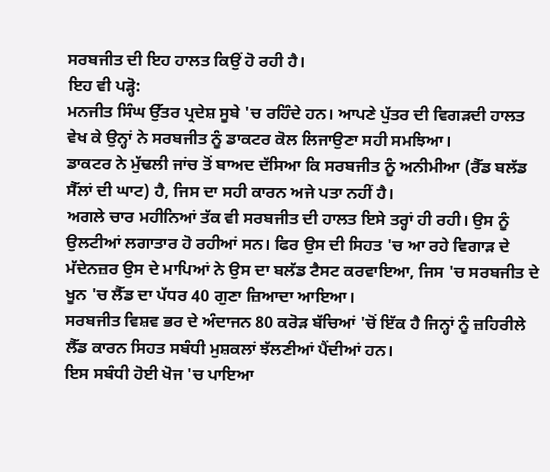ਸਰਬਜੀਤ ਦੀ ਇਹ ਹਾਲਤ ਕਿਉਂ ਹੋ ਰਹੀ ਹੈ।
ਇਹ ਵੀ ਪੜ੍ਹੋ:
ਮਨਜੀਤ ਸਿੰਘ ਉੱਤਰ ਪ੍ਰਦੇਸ਼ ਸੂਬੇ 'ਚ ਰਹਿੰਦੇ ਹਨ। ਆਪਣੇ ਪੁੱਤਰ ਦੀ ਵਿਗੜਦੀ ਹਾਲਤ ਵੇਖ ਕੇ ਉਨ੍ਹਾਂ ਨੇ ਸਰਬਜੀਤ ਨੂੰ ਡਾਕਟਰ ਕੋਲ ਲਿਜਾਉਣਾ ਸਹੀ ਸਮਝਿਆ।
ਡਾਕਟਰ ਨੇ ਮੁੱਢਲੀ ਜਾਂਚ ਤੋਂ ਬਾਅਦ ਦੱਸਿਆ ਕਿ ਸਰਬਜੀਤ ਨੂੰ ਅਨੀਮੀਆ (ਰੈੱਡ ਬਲੱਡ ਸੈੱਲਾਂ ਦੀ ਘਾਟ) ਹੈ, ਜਿਸ ਦਾ ਸਹੀ ਕਾਰਨ ਅਜੇ ਪਤਾ ਨਹੀਂ ਹੈ।
ਅਗਲੇ ਚਾਰ ਮਹੀਨਿਆਂ ਤੱਕ ਵੀ ਸਰਬਜੀਤ ਦੀ ਹਾਲਤ ਇਸੇ ਤਰ੍ਹਾਂ ਹੀ ਰਹੀ। ਉਸ ਨੂੰ ਉਲਟੀਆਂ ਲਗਾਤਾਰ ਹੋ ਰਹੀਆਂ ਸਨ। ਫਿਰ ਉਸ ਦੀ ਸਿਹਤ 'ਚ ਆ ਰਹੇ ਵਿਗਾੜ ਦੇ ਮੱਦੇਨਜ਼ਰ ਉਸ ਦੇ ਮਾਪਿਆਂ ਨੇ ਉਸ ਦਾ ਬਲੱਡ ਟੈਸਟ ਕਰਵਾਇਆ, ਜਿਸ 'ਚ ਸਰਬਜੀਤ ਦੇ ਖੂਨ 'ਚ ਲੈੱਡ ਦਾ ਪੱਧਰ 40 ਗੁਣਾ ਜ਼ਿਆਦਾ ਆਇਆ।
ਸਰਬਜੀਤ ਵਿਸ਼ਵ ਭਰ ਦੇ ਅੰਦਾਜਨ 80 ਕਰੋੜ ਬੱਚਿਆਂ 'ਚੋਂ ਇੱਕ ਹੈ ਜਿਨ੍ਹਾਂ ਨੂੰ ਜ਼ਹਿਰੀਲੇ ਲੈੱਡ ਕਾਰਨ ਸਿਹਤ ਸਬੰਧੀ ਮੁਸ਼ਕਲਾਂ ਝੱਲਣੀਆਂ ਪੈਂਦੀਆਂ ਹਨ।
ਇਸ ਸਬੰਧੀ ਹੋਈ ਖੋਜ 'ਚ ਪਾਇਆ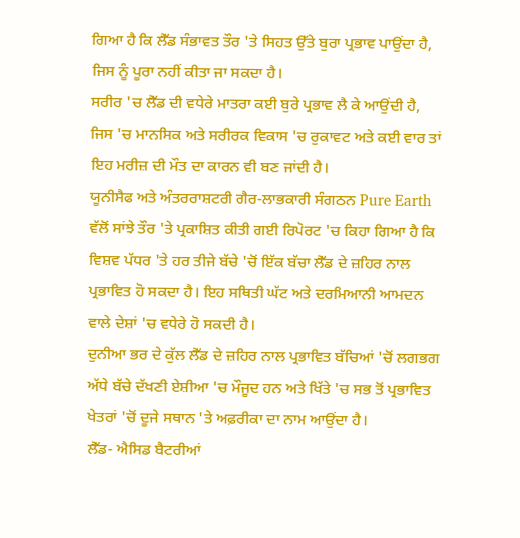ਗਿਆ ਹੈ ਕਿ ਲੈੱਡ ਸੰਭਾਵਤ ਤੌਰ 'ਤੇ ਸਿਹਤ ਉੱਤੇ ਬੁਰਾ ਪ੍ਰਭਾਵ ਪਾਉਂਦਾ ਹੈ, ਜਿਸ ਨੂੰ ਪੂਰਾ ਨਹੀਂ ਕੀਤਾ ਜਾ ਸਕਦਾ ਹੈ।
ਸਰੀਰ 'ਚ ਲੈੱਡ ਦੀ ਵਧੇਰੇ ਮਾਤਰਾ ਕਈ ਬੁਰੇ ਪ੍ਰਭਾਵ ਲੈ ਕੇ ਆਉਂਦੀ ਹੈ, ਜਿਸ 'ਚ ਮਾਨਸਿਕ ਅਤੇ ਸਰੀਰਕ ਵਿਕਾਸ 'ਚ ਰੁਕਾਵਟ ਅਤੇ ਕਈ ਵਾਰ ਤਾਂ ਇਹ ਮਰੀਜ਼ ਦੀ ਮੌਤ ਦਾ ਕਾਰਨ ਵੀ ਬਣ ਜਾਂਦੀ ਹੈ।
ਯੂਨੀਸੈਫ ਅਤੇ ਅੰਤਰਰਾਸ਼ਟਰੀ ਗੈਰ-ਲਾਭਕਾਰੀ ਸੰਗਠਨ Pure Earth ਵੱਲੋਂ ਸਾਂਝੇ ਤੌਰ 'ਤੇ ਪ੍ਰਕਾਸ਼ਿਤ ਕੀਤੀ ਗਈ ਰਿਪੋਰਟ 'ਚ ਕਿਹਾ ਗਿਆ ਹੈ ਕਿ ਵਿਸ਼ਵ ਪੱਧਰ 'ਤੇ ਹਰ ਤੀਜੇ ਬੱਚੇ 'ਚੋਂ ਇੱਕ ਬੱਚਾ ਲੈੱਡ ਦੇ ਜ਼ਹਿਰ ਨਾਲ ਪ੍ਰਭਾਵਿਤ ਹੋ ਸਕਦਾ ਹੈ। ਇਹ ਸਥਿਤੀ ਘੱਟ ਅਤੇ ਦਰਮਿਆਨੀ ਆਮਦਨ ਵਾਲੇ ਦੇਸ਼ਾਂ 'ਚ ਵਧੇਰੇ ਹੋ ਸਕਦੀ ਹੈ।
ਦੁਨੀਆ ਭਰ ਦੇ ਕੁੱਲ ਲੈੱਡ ਦੇ ਜ਼ਹਿਰ ਨਾਲ ਪ੍ਰਭਾਵਿਤ ਬੱਚਿਆਂ 'ਚੋਂ ਲਗਭਗ ਅੱਧੇ ਬੱਚੇ ਦੱਖਣੀ ਏਸ਼ੀਆ 'ਚ ਮੌਜੂਦ ਹਨ ਅਤੇ ਖਿੱਤੇ 'ਚ ਸਭ ਤੋਂ ਪ੍ਰਭਾਵਿਤ ਖੇਤਰਾਂ 'ਚੋਂ ਦੂਜੇ ਸਥਾਨ 'ਤੇ ਅਫ਼ਰੀਕਾ ਦਾ ਨਾਮ ਆਉਂਦਾ ਹੈ।
ਲੈੱਡ- ਐਸਿਡ ਬੈਟਰੀਆਂ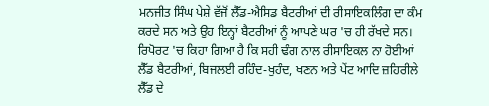ਮਨਜੀਤ ਸਿੰਘ ਪੇਸ਼ੇ ਵੱਜੋਂ ਲੈੱਡ-ਐਸਿਡ ਬੈਟਰੀਆਂ ਦੀ ਰੀਸਾਇਕਲਿੰਗ ਦਾ ਕੰਮ ਕਰਦੇ ਸਨ ਅਤੇ ਉਹ ਇਨ੍ਹਾਂ ਬੈਟਰੀਆਂ ਨੂੰ ਆਪਣੇ ਘਰ 'ਚ ਹੀ ਰੱਖਦੇ ਸਨ।
ਰਿਪੋਰਟ 'ਚ ਕਿਹਾ ਗਿਆ ਹੈ ਕਿ ਸਹੀ ਢੰਗ ਨਾਲ ਰੀਸਾਇਕਲ ਨਾ ਹੋਈਆਂ ਲੈੱਡ ਬੈਟਰੀਆਂ, ਬਿਜਲਈ ਰਹਿੰਦ-ਖੁਹੰਦ, ਖਣਨ ਅਤੇ ਪੇਂਟ ਆਦਿ ਜ਼ਹਿਰੀਲੇ ਲੈੱਡ ਦੇ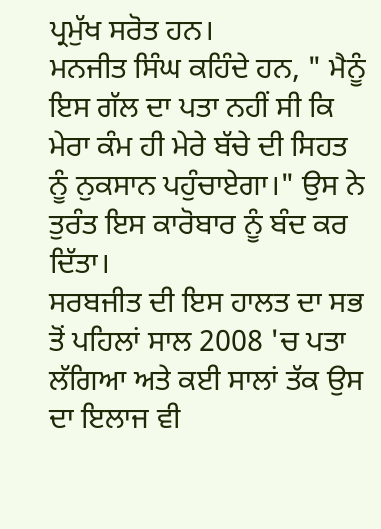ਪ੍ਰਮੁੱਖ ਸਰੋਤ ਹਨ।
ਮਨਜੀਤ ਸਿੰਘ ਕਹਿੰਦੇ ਹਨ, " ਮੈਨੂੰ ਇਸ ਗੱਲ ਦਾ ਪਤਾ ਨਹੀਂ ਸੀ ਕਿ ਮੇਰਾ ਕੰਮ ਹੀ ਮੇਰੇ ਬੱਚੇ ਦੀ ਸਿਹਤ ਨੂੰ ਨੁਕਸਾਨ ਪਹੁੰਚਾਏਗਾ।" ਉਸ ਨੇ ਤੁਰੰਤ ਇਸ ਕਾਰੋਬਾਰ ਨੂੰ ਬੰਦ ਕਰ ਦਿੱਤਾ।
ਸਰਬਜੀਤ ਦੀ ਇਸ ਹਾਲਤ ਦਾ ਸਭ ਤੋਂ ਪਹਿਲਾਂ ਸਾਲ 2008 'ਚ ਪਤਾ ਲੱਗਿਆ ਅਤੇ ਕਈ ਸਾਲਾਂ ਤੱਕ ਉਸ ਦਾ ਇਲਾਜ ਵੀ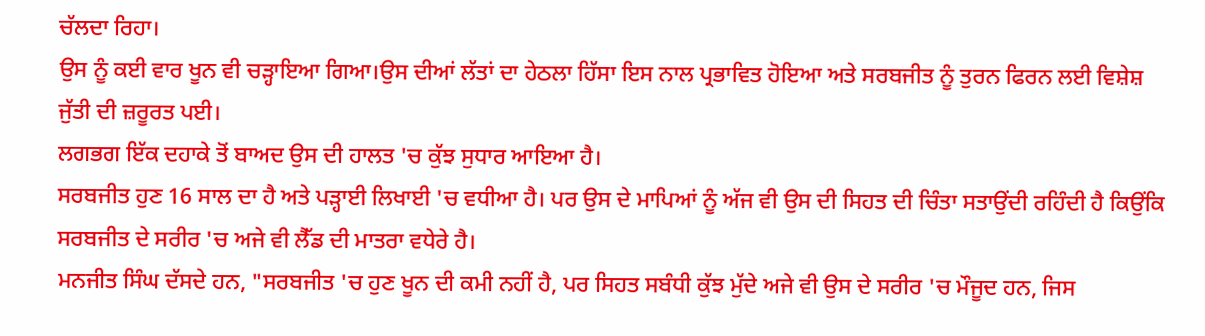ਚੱਲਦਾ ਰਿਹਾ।
ਉਸ ਨੂੰ ਕਈ ਵਾਰ ਖੂਨ ਵੀ ਚੜ੍ਹਾਇਆ ਗਿਆ।ਉਸ ਦੀਆਂ ਲੱਤਾਂ ਦਾ ਹੇਠਲਾ ਹਿੱਸਾ ਇਸ ਨਾਲ ਪ੍ਰਭਾਵਿਤ ਹੋਇਆ ਅਤੇ ਸਰਬਜੀਤ ਨੂੰ ਤੁਰਨ ਫਿਰਨ ਲਈ ਵਿਸ਼ੇਸ਼ ਜੁੱਤੀ ਦੀ ਜ਼ਰੂਰਤ ਪਈ।
ਲਗਭਗ ਇੱਕ ਦਹਾਕੇ ਤੋਂ ਬਾਅਦ ਉਸ ਦੀ ਹਾਲਤ 'ਚ ਕੁੱਝ ਸੁਧਾਰ ਆਇਆ ਹੈ।
ਸਰਬਜੀਤ ਹੁਣ 16 ਸਾਲ ਦਾ ਹੈ ਅਤੇ ਪੜ੍ਹਾਈ ਲਿਖਾਈ 'ਚ ਵਧੀਆ ਹੈ। ਪਰ ਉਸ ਦੇ ਮਾਪਿਆਂ ਨੂੰ ਅੱਜ ਵੀ ਉਸ ਦੀ ਸਿਹਤ ਦੀ ਚਿੰਤਾ ਸਤਾਉਂਦੀ ਰਹਿੰਦੀ ਹੈ ਕਿਉਂਕਿ ਸਰਬਜੀਤ ਦੇ ਸਰੀਰ 'ਚ ਅਜੇ ਵੀ ਲੈੱਡ ਦੀ ਮਾਤਰਾ ਵਧੇਰੇ ਹੈ।
ਮਨਜੀਤ ਸਿੰਘ ਦੱਸਦੇ ਹਨ, "ਸਰਬਜੀਤ 'ਚ ਹੁਣ ਖੂਨ ਦੀ ਕਮੀ ਨਹੀਂ ਹੈ, ਪਰ ਸਿਹਤ ਸਬੰਧੀ ਕੁੱਝ ਮੁੱਦੇ ਅਜੇ ਵੀ ਉਸ ਦੇ ਸਰੀਰ 'ਚ ਮੌਜੂਦ ਹਨ, ਜਿਸ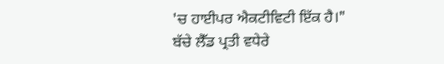'ਚ ਹਾਈਪਰ ਐਕਟੀਵਿਟੀ ਇੱਕ ਹੈ।"
ਬੱਚੇ ਲੈੱਡ ਪ੍ਰਤੀ ਵਧੇਰੇ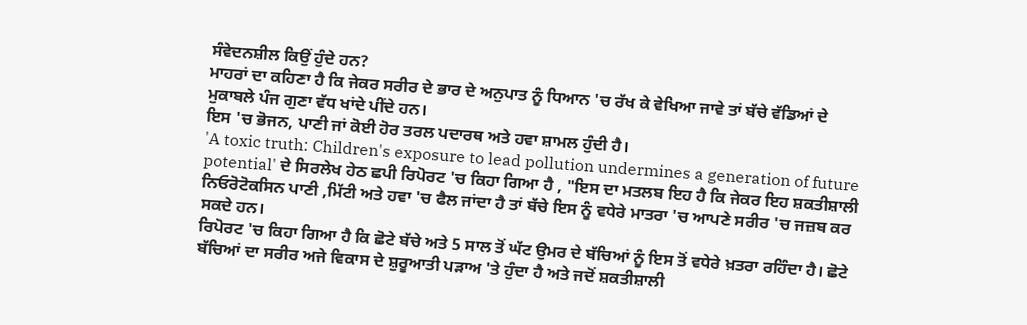ਸੰਵੇਦਨਸ਼ੀਲ ਕਿਉਂ ਹੁੰਦੇ ਹਨ?
ਮਾਹਰਾਂ ਦਾ ਕਹਿਣਾ ਹੈ ਕਿ ਜੇਕਰ ਸਰੀਰ ਦੇ ਭਾਰ ਦੇ ਅਨੁਪਾਤ ਨੂੰ ਧਿਆਨ 'ਚ ਰੱਖ ਕੇ ਵੇਖਿਆ ਜਾਵੇ ਤਾਂ ਬੱਚੇ ਵੱਡਿਆਂ ਦੇ ਮੁਕਾਬਲੇ ਪੰਜ ਗੁਣਾ ਵੱਧ ਖਾਂਦੇ ਪੀਂਦੇ ਹਨ।
ਇਸ 'ਚ ਭੋਜਨ, ਪਾਣੀ ਜਾਂ ਕੋਈ ਹੋਰ ਤਰਲ ਪਦਾਰਥ ਅਤੇ ਹਵਾ ਸ਼ਾਮਲ ਹੁੰਦੀ ਹੈ।
'A toxic truth: Children's exposure to lead pollution undermines a generation of future potential' ਦੇ ਸਿਰਲੇਖ ਹੇਠ ਛਪੀ ਰਿਪੋਰਟ 'ਚ ਕਿਹਾ ਗਿਆ ਹੈ , "ਇਸ ਦਾ ਮਤਲਬ ਇਹ ਹੈ ਕਿ ਜੇਕਰ ਇਹ ਸ਼ਕਤੀਸ਼ਾਲੀ ਨਿਓਰੋਟੋਕਸਿਨ ਪਾਣੀ ,ਮਿੱਟੀ ਅਤੇ ਹਵਾ 'ਚ ਫੈਲ ਜਾਂਦਾ ਹੈ ਤਾਂ ਬੱਚੇ ਇਸ ਨੂੰ ਵਧੇਰੇ ਮਾਤਰਾ 'ਚ ਆਪਣੇ ਸਰੀਰ 'ਚ ਜਜ਼ਬ ਕਰ ਸਕਦੇ ਹਨ।
ਰਿਪੋਰਟ 'ਚ ਕਿਹਾ ਗਿਆ ਹੈ ਕਿ ਛੋਟੇ ਬੱਚੇ ਅਤੇ 5 ਸਾਲ ਤੋਂ ਘੱਟ ਉਮਰ ਦੇ ਬੱਚਿਆਂ ਨੂੰ ਇਸ ਤੋਂ ਵਧੇਰੇ ਖ਼ਤਰਾ ਰਹਿੰਦਾ ਹੈ। ਛੋਟੇ ਬੱਚਿਆਂ ਦਾ ਸਰੀਰ ਅਜੇ ਵਿਕਾਸ ਦੇ ਸ਼ੁਰੂਆਤੀ ਪੜਾਅ 'ਤੇ ਹੁੰਦਾ ਹੈ ਅਤੇ ਜਦੋਂ ਸ਼ਕਤੀਸ਼ਾਲੀ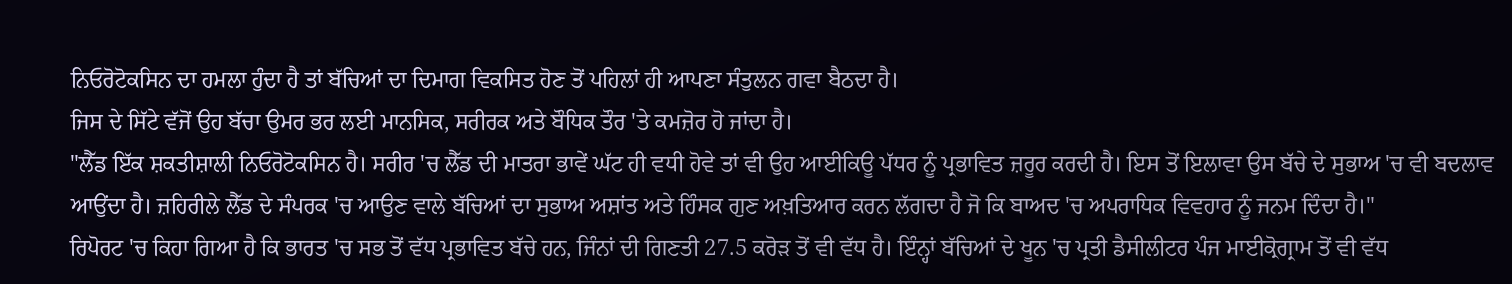ਨਿਓਰੋਟੋਕਸਿਨ ਦਾ ਹਮਲਾ ਹੁੰਦਾ ਹੈ ਤਾਂ ਬੱਚਿਆਂ ਦਾ ਦਿਮਾਗ ਵਿਕਸਿਤ ਹੋਣ ਤੋਂ ਪਹਿਲਾਂ ਹੀ ਆਪਣਾ ਸੰਤੁਲਨ ਗਵਾ ਬੈਠਦਾ ਹੈ।
ਜਿਸ ਦੇ ਸਿੱਟੇ ਵੱਜੋਂ ਉਹ ਬੱਚਾ ਉਮਰ ਭਰ ਲਈ ਮਾਨਸਿਕ, ਸਰੀਰਕ ਅਤੇ ਬੌਧਿਕ ਤੌਰ 'ਤੇ ਕਮਜ਼ੋਰ ਹੋ ਜਾਂਦਾ ਹੈ।
"ਲੈੱਡ ਇੱਕ ਸ਼ਕਤੀਸ਼ਾਲੀ ਨਿਓਰੋਟੋਕਸਿਨ ਹੈ। ਸਰੀਰ 'ਚ ਲੈੱਡ ਦੀ ਮਾਤਰਾ ਭਾਵੇਂ ਘੱਟ ਹੀ ਵਧੀ ਹੋਵੇ ਤਾਂ ਵੀ ਉਹ ਆਈਕਿਊ ਪੱਧਰ ਨੂੰ ਪ੍ਰਭਾਵਿਤ ਜ਼ਰੂਰ ਕਰਦੀ ਹੈ। ਇਸ ਤੋਂ ਇਲਾਵਾ ਉਸ ਬੱਚੇ ਦੇ ਸੁਭਾਅ 'ਚ ਵੀ ਬਦਲਾਵ ਆਉਂਦਾ ਹੈ। ਜ਼ਹਿਰੀਲੇ ਲੈੱਡ ਦੇ ਸੰਪਰਕ 'ਚ ਆਉਣ ਵਾਲੇ ਬੱਚਿਆਂ ਦਾ ਸੁਭਾਅ ਅਸ਼ਾਂਤ ਅਤੇ ਹਿੰਸਕ ਗੁਣ ਅਖ਼ਤਿਆਰ ਕਰਨ ਲੱਗਦਾ ਹੈ ਜੋ ਕਿ ਬਾਅਦ 'ਚ ਅਪਰਾਧਿਕ ਵਿਵਹਾਰ ਨੂੰ ਜਨਮ ਦਿੰਦਾ ਹੈ।"
ਰਿਪੋਰਟ 'ਚ ਕਿਹਾ ਗਿਆ ਹੈ ਕਿ ਭਾਰਤ 'ਚ ਸਭ ਤੋਂ ਵੱਧ ਪ੍ਰਭਾਵਿਤ ਬੱਚੇ ਹਨ, ਜਿੰਨਾਂ ਦੀ ਗਿਣਤੀ 27.5 ਕਰੋੜ ਤੋਂ ਵੀ ਵੱਧ ਹੈ। ਇੰਨ੍ਹਾਂ ਬੱਚਿਆਂ ਦੇ ਖੂਨ 'ਚ ਪ੍ਰਤੀ ਡੈਸੀਲੀਟਰ ਪੰਜ ਮਾਈਕ੍ਰੋਗ੍ਰਾਮ ਤੋਂ ਵੀ ਵੱਧ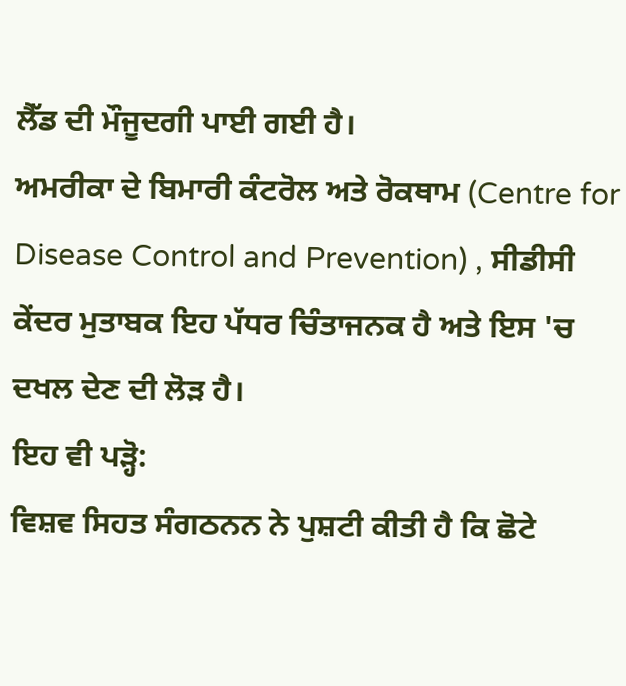ਲੈੱਡ ਦੀ ਮੌਜੂਦਗੀ ਪਾਈ ਗਈ ਹੈ।
ਅਮਰੀਕਾ ਦੇ ਬਿਮਾਰੀ ਕੰਟਰੋਲ ਅਤੇ ਰੋਕਥਾਮ (Centre for Disease Control and Prevention) , ਸੀਡੀਸੀ ਕੇਂਦਰ ਮੁਤਾਬਕ ਇਹ ਪੱਧਰ ਚਿੰਤਾਜਨਕ ਹੈ ਅਤੇ ਇਸ 'ਚ ਦਖਲ ਦੇਣ ਦੀ ਲੋੜ ਹੈ।
ਇਹ ਵੀ ਪੜ੍ਹੋ:
ਵਿਸ਼ਵ ਸਿਹਤ ਸੰਗਠਨਨ ਨੇ ਪੁਸ਼ਟੀ ਕੀਤੀ ਹੈ ਕਿ ਛੋਟੇ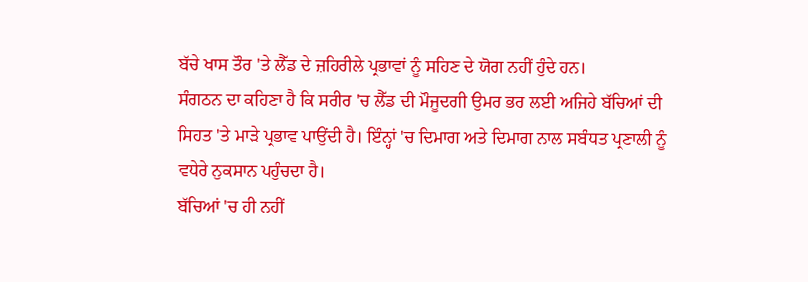ਬੱਚੇ ਖਾਸ ਤੌਰ 'ਤੇ ਲੈੱਡ ਦੇ ਜ਼ਹਿਰੀਲੇ ਪ੍ਰਭਾਵਾਂ ਨੂੰ ਸਹਿਣ ਦੇ ਯੋਗ ਨਹੀਂ ਹੁੰਦੇ ਹਨ।
ਸੰਗਠਨ ਦਾ ਕਹਿਣਾ ਹੈ ਕਿ ਸਰੀਰ 'ਚ ਲੈੱਡ ਦੀ ਮੌਜੂਦਗੀ ਉਮਰ ਭਰ ਲਈ ਅਜਿਹੇ ਬੱਚਿਆਂ ਦੀ ਸਿਹਤ 'ਤੇ ਮਾੜੇ ਪ੍ਰਭਾਵ ਪਾਉਂਦੀ ਹੈ। ਇੰਨ੍ਹਾਂ 'ਚ ਦਿਮਾਗ ਅਤੇ ਦਿਮਾਗ ਨਾਲ ਸਬੰਧਤ ਪ੍ਰਣਾਲੀ ਨੂੰ ਵਧੇਰੇ ਨੁਕਸਾਨ ਪਹੁੰਚਦਾ ਹੈ।
ਬੱਚਿਆਂ 'ਚ ਹੀ ਨਹੀਂ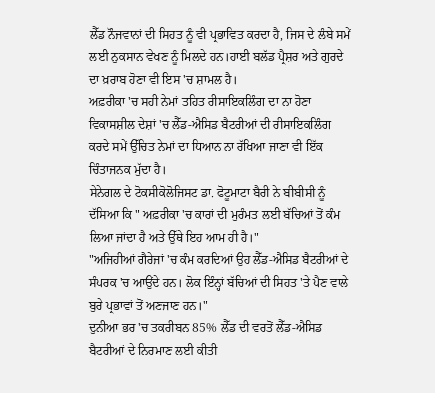ਲੈੱਡ ਨੌਜਵਾਨਾਂ ਦੀ ਸਿਹਤ ਨੂੰ ਵੀ ਪ੍ਰਭਾਵਿਤ ਕਰਦਾ ਹੈ, ਜਿਸ ਦੇ ਲੰਬੇ ਸਮੇਂ ਲਈ ਨੁਕਸਾਨ ਵੇਖਣ ਨੂੰ ਮਿਲਦੇ ਹਨ।ਹਾਈ ਬਲੱਡ ਪ੍ਰੈਸ਼ਰ ਅਤੇ ਗੁਰਦੇ ਦਾ ਖ਼ਰਾਬ ਹੋਣਾ ਵੀ ਇਸ 'ਚ ਸ਼ਾਮਲ ਹੈ।
ਅਫ਼ਰੀਕਾ 'ਚ ਸਹੀ ਨੇਮਾਂ ਤਹਿਤ ਰੀਸਾਇਕਲਿੰਗ ਦਾ ਨਾ ਹੋਣਾ
ਵਿਕਾਸਸ਼ੀਲ ਦੇਸ਼ਾਂ 'ਚ ਲੈੱਡ-ਐਸਿਡ ਬੈਟਰੀਆਂ ਦੀ ਰੀਸਾਇਕਲਿੰਗ ਕਰਦੇ ਸਮੇਂ ਉੱਚਿਤ ਨੇਮਾਂ ਦਾ ਧਿਆਨ ਨਾ ਰੱਖਿਆ ਜਾਣਾ ਵੀ ਇੱਕ ਚਿੰਤਾਜਨਕ ਮੁੱਦਾ ਹੈ।
ਸੇਨੇਗਲ ਦੇ ਟੋਕਸੀਕੋਲੋਜਿਸਟ ਡਾ. ਫੋਟੂਮਾਟਾ ਬੈਰੀ ਨੇ ਬੀਬੀਸੀ ਨੂੰ ਦੱਸਿਆ ਕਿ " ਅਫ਼ਰੀਕਾ 'ਚ ਕਾਰਾਂ ਦੀ ਮੁਰੰਮਤ ਲਈ ਬੱਚਿਆਂ ਤੋਂ ਕੰਮ ਲਿਆ ਜਾਂਦਾ ਹੈ ਅਤੇ ਉੱਥੇ ਇਹ ਆਮ ਹੀ ਹੈ।"
"ਅਜਿਹੀਆਂ ਗੈਰੇਜਾਂ 'ਚ ਕੰਮ ਕਰਦਿਆਂ ਉਹ ਲੈੱਡ-ਐਸਿਡ ਬੈਟਰੀਆਂ ਦੇ ਸੰਪਰਕ 'ਚ ਆਉਂਦੇ ਹਨ। ਲੋਕ ਇੰਨ੍ਹਾਂ ਬੱਚਿਆਂ ਦੀ ਸਿਹਤ 'ਤੇ ਪੈਣ ਵਾਲੇ ਬੁਰੇ ਪ੍ਰਭਾਵਾਂ ਤੋਂ ਅਣਜਾਣ ਹਨ।"
ਦੁਨੀਆ ਭਰ 'ਚ ਤਕਰੀਬਨ 85% ਲੈੱਡ ਦੀ ਵਰਤੋਂ ਲੈੱਡ-ਐਸਿਡ ਬੈਟਰੀਆਂ ਦੇ ਨਿਰਮਾਣ ਲਈ ਕੀਤੀ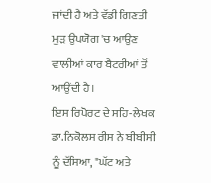ਜਾਂਦੀ ਹੈ ਅਤੇ ਵੱਡੀ ਗਿਣਤੀ ਮੁੜ ਉਪਯੋਗ 'ਚ ਆਉਣ ਵਾਲੀਆਂ ਕਾਰ ਬੈਟਰੀਆਂ ਤੋਂ ਆਉਂਦੀ ਹੈ।
ਇਸ ਰਿਪੋਰਟ ਦੇ ਸਹਿ-ਲੇਖਕ ਡਾ.ਨਿਕੋਲਸ ਰੀਸ ਨੇ ਬੀਬੀਸੀ ਨੂੰ ਦੱਸਿਆ, "ਘੱਟ ਅਤੇ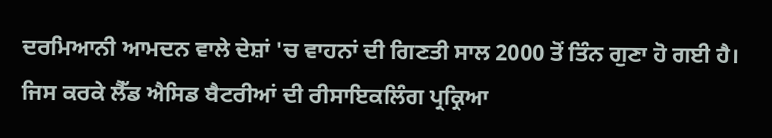ਦਰਮਿਆਨੀ ਆਮਦਨ ਵਾਲੇ ਦੇਸ਼ਾਂ 'ਚ ਵਾਹਨਾਂ ਦੀ ਗਿਣਤੀ ਸਾਲ 2000 ਤੋਂ ਤਿੰਨ ਗੁਣਾ ਹੋ ਗਈ ਹੈ। ਜਿਸ ਕਰਕੇ ਲੈੱਡ ਐਸਿਡ ਬੈਟਰੀਆਂ ਦੀ ਰੀਸਾਇਕਲਿੰਗ ਪ੍ਰਕ੍ਰਿਆ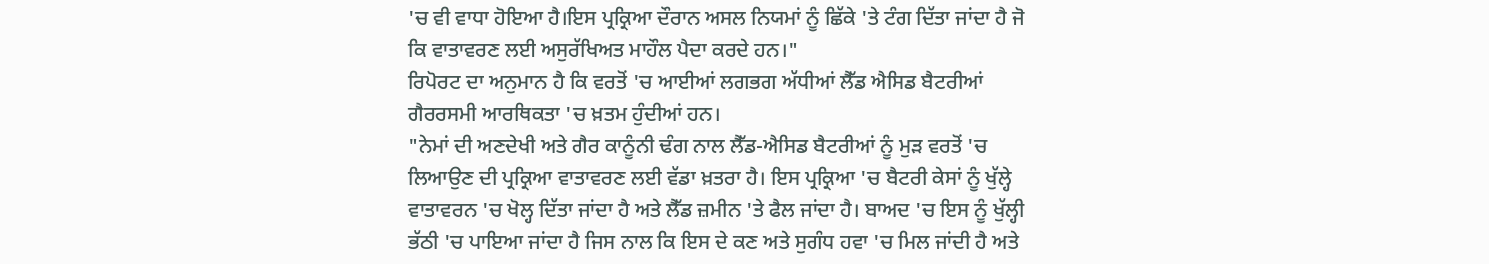'ਚ ਵੀ ਵਾਧਾ ਹੋਇਆ ਹੈ।ਇਸ ਪ੍ਰਕ੍ਰਿਆ ਦੌਰਾਨ ਅਸਲ ਨਿਯਮਾਂ ਨੂੰ ਛਿੱਕੇ 'ਤੇ ਟੰਗ ਦਿੱਤਾ ਜਾਂਦਾ ਹੈ ਜੋ ਕਿ ਵਾਤਾਵਰਣ ਲਈ ਅਸੁਰੱਖਿਅਤ ਮਾਹੌਲ ਪੈਦਾ ਕਰਦੇ ਹਨ।"
ਰਿਪੋਰਟ ਦਾ ਅਨੁਮਾਨ ਹੈ ਕਿ ਵਰਤੋਂ 'ਚ ਆਈਆਂ ਲਗਭਗ ਅੱਧੀਆਂ ਲੈੱਡ ਐਸਿਡ ਬੈਟਰੀਆਂ ਗੈਰਰਸਮੀ ਆਰਥਿਕਤਾ 'ਚ ਖ਼ਤਮ ਹੁੰਦੀਆਂ ਹਨ।
"ਨੇਮਾਂ ਦੀ ਅਣਦੇਖੀ ਅਤੇ ਗੈਰ ਕਾਨੂੰਨੀ ਢੰਗ ਨਾਲ ਲੈੱਡ-ਐਸਿਡ ਬੈਟਰੀਆਂ ਨੂੰ ਮੁੜ ਵਰਤੋਂ 'ਚ ਲਿਆਉਣ ਦੀ ਪ੍ਰਕ੍ਰਿਆ ਵਾਤਾਵਰਣ ਲਈ ਵੱਡਾ ਖ਼ਤਰਾ ਹੈ। ਇਸ ਪ੍ਰਕ੍ਰਿਆ 'ਚ ਬੈਟਰੀ ਕੇਸਾਂ ਨੂੰ ਖੁੱਲ੍ਹੇ ਵਾਤਾਵਰਨ 'ਚ ਖੋਲ੍ਹ ਦਿੱਤਾ ਜਾਂਦਾ ਹੈ ਅਤੇ ਲੈੱਡ ਜ਼ਮੀਨ 'ਤੇ ਫੈਲ ਜਾਂਦਾ ਹੈ। ਬਾਅਦ 'ਚ ਇਸ ਨੂੰ ਖੁੱਲ੍ਹੀ ਭੱਠੀ 'ਚ ਪਾਇਆ ਜਾਂਦਾ ਹੈ ਜਿਸ ਨਾਲ ਕਿ ਇਸ ਦੇ ਕਣ ਅਤੇ ਸੁਗੰਧ ਹਵਾ 'ਚ ਮਿਲ ਜਾਂਦੀ ਹੈ ਅਤੇ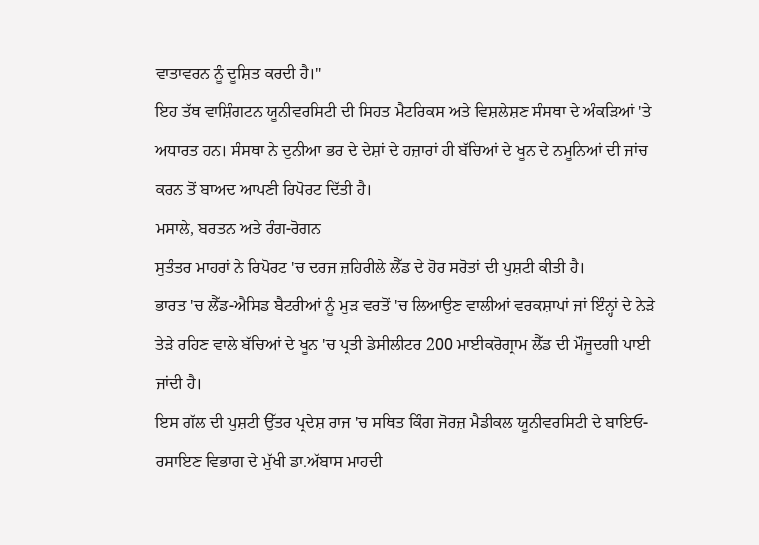ਵਾਤਾਵਰਨ ਨੂੰ ਦੂਸ਼ਿਤ ਕਰਦੀ ਹੈ।"
ਇਹ ਤੱਥ ਵਾਸ਼ਿੰਗਟਨ ਯੂਨੀਵਰਸਿਟੀ ਦੀ ਸਿਹਤ ਮੈਟਰਿਕਸ ਅਤੇ ਵਿਸ਼ਲੇਸ਼ਣ ਸੰਸਥਾ ਦੇ ਅੰਕੜਿਆਂ 'ਤੇ ਅਧਾਰਤ ਹਨ। ਸੰਸਥਾ ਨੇ ਦੁਨੀਆ ਭਰ ਦੇ ਦੇਸ਼ਾਂ ਦੇ ਹਜ਼ਾਰਾਂ ਹੀ ਬੱਚਿਆਂ ਦੇ ਖੂਨ ਦੇ ਨਮੂਨਿਆਂ ਦੀ ਜਾਂਚ ਕਰਨ ਤੋਂ ਬਾਅਦ ਆਪਣੀ ਰਿਪੋਰਟ ਦਿੱਤੀ ਹੈ।
ਮਸਾਲੇ, ਬਰਤਨ ਅਤੇ ਰੰਗ-ਰੋਗਨ
ਸੁਤੰਤਰ ਮਾਹਰਾਂ ਨੇ ਰਿਪੋਰਟ 'ਚ ਦਰਜ ਜ਼ਹਿਰੀਲੇ ਲੈੱਡ ਦੇ ਹੋਰ ਸਰੋਤਾਂ ਦੀ ਪੁਸ਼ਟੀ ਕੀਤੀ ਹੈ।
ਭਾਰਤ 'ਚ ਲੈੱਡ-ਐਸਿਡ ਬੈਟਰੀਆਂ ਨੂੰ ਮੁੜ ਵਰਤੋਂ 'ਚ ਲਿਆਉਣ ਵਾਲੀਆਂ ਵਰਕਸ਼ਾਪਾਂ ਜਾਂ ਇੰਨ੍ਹਾਂ ਦੇ ਨੇੜੇ ਤੇੜੇ ਰਹਿਣ ਵਾਲੇ ਬੱਚਿਆਂ ਦੇ ਖੂਨ 'ਚ ਪ੍ਰਤੀ ਡੇਸੀਲੀਟਰ 200 ਮਾਈਕਰੋਗ੍ਰਾਮ ਲੈੱਡ ਦੀ ਮੌਜੂਦਗੀ ਪਾਈ ਜਾਂਦੀ ਹੈ।
ਇਸ ਗੱਲ ਦੀ ਪੁਸ਼ਟੀ ਉੱਤਰ ਪ੍ਰਦੇਸ਼ ਰਾਜ 'ਚ ਸਥਿਤ ਕਿੰਗ ਜੋਰਜ਼ ਮੈਡੀਕਲ ਯੂਨੀਵਰਸਿਟੀ ਦੇ ਬਾਇਓ-ਰਸਾਇਣ ਵਿਭਾਗ ਦੇ ਮੁੱਖੀ ਡਾ.ਅੱਬਾਸ ਮਾਹਦੀ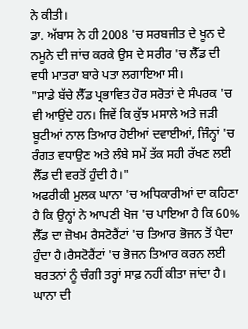ਨੇ ਕੀਤੀ।
ਡਾ. ਅੱਬਾਸ ਨੇ ਹੀ 2008 'ਚ ਸਰਬਜੀਤ ਦੇ ਖੂਨ ਦੇ ਨਮੂਨੇ ਦੀ ਜਾਂਚ ਕਰਕੇ ਉਸ ਦੇ ਸਰੀਰ 'ਚ ਲੈੱਡ ਦੀ ਵਧੀ ਮਾਤਰਾ ਬਾਰੇ ਪਤਾ ਲਗਾਇਆ ਸੀ।
"ਸਾਡੇ ਬੱਚੇ ਲੈੱਡ ਪ੍ਰਭਾਵਿਤ ਹੋਰ ਸਰੋਤਾਂ ਦੇ ਸੰਪਰਕ 'ਚ ਵੀ ਆਉਂਦੇ ਹਨ। ਜਿਵੇਂ ਕਿ ਕੁੱਝ ਮਸਾਲੇ ਅਤੇ ਜੜੀ ਬੂਟੀਆਂ ਨਾਲ ਤਿਆਰ ਹੋਈਆਂ ਦਵਾਈਆਂ, ਜਿੰਨ੍ਹਾਂ 'ਚ ਰੰਗਤ ਵਧਾਉਣ ਅਤੇ ਲੰਬੇ ਸਮੇਂ ਤੱਕ ਸਹੀ ਰੱਖਣ ਲਈ ਲੈੱਡ ਦੀ ਵਰਤੋਂ ਹੁੰਦੀ ਹੈ।"
ਅਫਰੀਕੀ ਮੁਲਕ ਘਾਨਾ 'ਚ ਅਧਿਕਾਰੀਆਂ ਦਾ ਕਹਿਣਾ ਹੈ ਕਿ ਉਨ੍ਹਾਂ ਨੇ ਆਪਣੀ ਖੋਜ 'ਚ ਪਾਇਆ ਹੈ ਕਿ 60% ਲੈੱਡ ਦਾ ਜ਼ੋਖਮ ਰੈਸਟੋਰੈਂਟਾਂ 'ਚ ਤਿਆਰ ਭੋਜਨ ਤੋਂ ਪੈਦਾ ਹੁੰਦਾ ਹੈ।ਰੈਸਟੋਰੈਂਟਾਂ 'ਚ ਭੋਜਨ ਤਿਆਰ ਕਰਨ ਲਈ ਬਰਤਨਾਂ ਨੂੰ ਚੰਗੀ ਤਰ੍ਹਾਂ ਸਾਫ਼ ਨਹੀਂ ਕੀਤਾ ਜਾਂਦਾ ਹੈ।
ਘਾਨਾ ਦੀ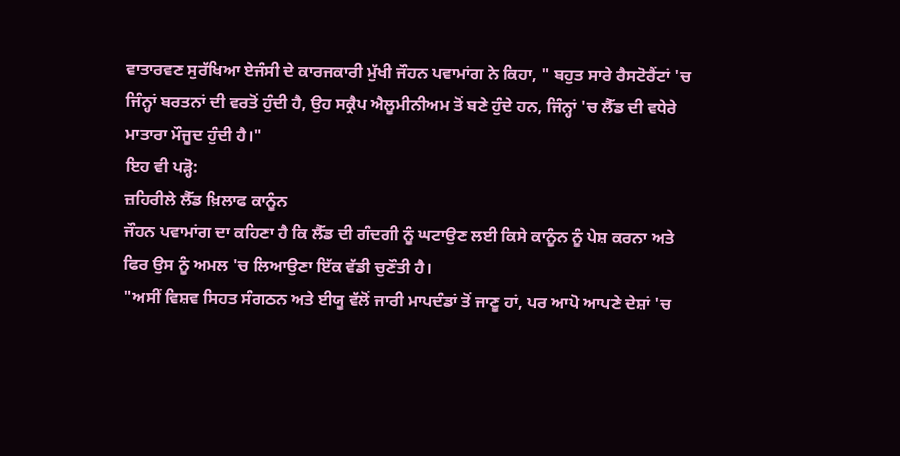ਵਾਤਾਰਵਣ ਸੁਰੱਖਿਆ ਏਜੰਸੀ ਦੇ ਕਾਰਜਕਾਰੀ ਮੁੱਖੀ ਜੌਹਨ ਪਵਾਮਾਂਗ ਨੇ ਕਿਹਾ, " ਬਹੁਤ ਸਾਰੇ ਰੈਸਟੋਰੈਂਟਾਂ 'ਚ ਜਿੰਨ੍ਹਾਂ ਬਰਤਨਾਂ ਦੀ ਵਰਤੋਂ ਹੁੰਦੀ ਹੈ, ਉਹ ਸਕ੍ਰੈਪ ਐਲੂਮੀਨੀਅਮ ਤੋਂ ਬਣੇ ਹੁੰਦੇ ਹਨ, ਜਿੰਨ੍ਹਾਂ 'ਚ ਲੈੱਡ ਦੀ ਵਧੇਰੇ ਮਾਤਾਰਾ ਮੌਜੂਦ ਹੁੰਦੀ ਹੈ।"
ਇਹ ਵੀ ਪੜ੍ਹੋ:
ਜ਼ਹਿਰੀਲੇ ਲੈੱਡ ਖ਼ਿਲਾਫ ਕਾਨੂੰਨ
ਜੌਹਨ ਪਵਾਮਾਂਗ ਦਾ ਕਹਿਣਾ ਹੈ ਕਿ ਲੈੱਡ ਦੀ ਗੰਦਗੀ ਨੂੰ ਘਟਾਉਣ ਲਈ ਕਿਸੇ ਕਾਨੂੰਨ ਨੂੰ ਪੇਸ਼ ਕਰਨਾ ਅਤੇ ਫਿਰ ਉਸ ਨੂੰ ਅਮਲ 'ਚ ਲਿਆਉਣਾ ਇੱਕ ਵੱਡੀ ਚੁਣੌਤੀ ਹੈ।
"ਅਸੀਂ ਵਿਸ਼ਵ ਸਿਹਤ ਸੰਗਠਨ ਅਤੇ ਈਯੂ ਵੱਲੋਂ ਜਾਰੀ ਮਾਪਦੰਡਾਂ ਤੋਂ ਜਾਣੂ ਹਾਂ, ਪਰ ਆਪੋ ਆਪਣੇ ਦੇਸ਼ਾਂ 'ਚ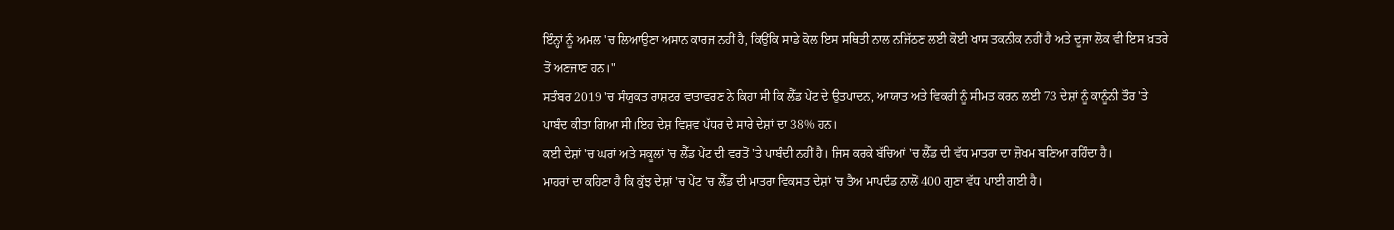ਇੰਨ੍ਹਾਂ ਨੂੰ ਅਮਲ 'ਚ ਲਿਆਉਣਾ ਅਸਾਨ ਕਾਰਜ ਨਹੀਂ ਹੈ, ਕਿਉਂਕਿ ਸਾਡੇ ਕੋਲ ਇਸ ਸਥਿਤੀ ਨਾਲ ਨਜਿੱਠਣ ਲਈ ਕੋਈ ਖਾਸ ਤਕਨੀਕ ਨਹੀਂ ਹੈ ਅਤੇ ਦੂਜਾ ਲੋਕ ਵੀ ਇਸ ਖ਼ਤਰੇ ਤੋਂ ਅਣਜਾਣ ਹਨ।"
ਸਤੰਬਰ 2019 'ਚ ਸੰਯੁਕਤ ਰਾਸ਼ਟਰ ਵਾਤਾਵਰਣ ਨੇ ਕਿਹਾ ਸੀ ਕਿ ਲੈੱਡ ਪੇਂਟ ਦੇ ਉਤਪਾਦਨ, ਆਯਾਤ ਅਤੇ ਵਿਕਰੀ ਨੂੰ ਸੀਮਤ ਕਰਨ ਲਈ 73 ਦੇਸ਼ਾਂ ਨੂੰ ਕਾਨੂੰਨੀ ਤੌਰ 'ਤੇ ਪਾਬੰਦ ਕੀਤਾ ਗਿਆ ਸੀ।ਇਹ ਦੇਸ਼ ਵਿਸ਼ਵ ਪੱਧਰ ਦੇ ਸਾਰੇ ਦੇਸ਼ਾਂ ਦਾ 38% ਹਨ।
ਕਈ ਦੇਸ਼ਾਂ 'ਚ ਘਰਾਂ ਅਤੇ ਸਕੂਲਾਂ 'ਚ ਲੈੱਡ ਪੇਂਟ ਦੀ ਵਰਤੋਂ 'ਤੇ ਪਾਬੰਦੀ ਨਹੀਂ ਹੈ। ਜਿਸ ਕਰਕੇ ਬੱਚਿਆਂ 'ਚ ਲੈੱਡ ਦੀ ਵੱਧ ਮਾਤਰਾ ਦਾ ਜ਼ੋਖਮ ਬਣਿਆ ਰਹਿੰਦਾ ਹੈ।
ਮਾਹਰਾਂ ਦਾ ਕਹਿਣਾ ਹੈ ਕਿ ਕੁੱਝ ਦੇਸ਼ਾਂ 'ਚ ਪੇਂਟ 'ਚ ਲੈੱਡ ਦੀ ਮਾਤਰਾ ਵਿਕਸਤ ਦੇਸ਼ਾਂ 'ਚ ਤੈਅ ਮਾਪਦੰਡ ਨਾਲੋਂ 400 ਗੁਣਾ ਵੱਧ ਪਾਈ ਗਈ ਹੈ।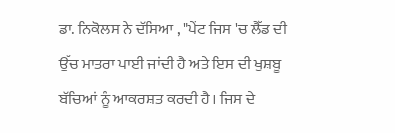ਡਾ. ਨਿਕੋਲਸ ਨੇ ਦੱਸਿਆ , "ਪੇਂਟ ਜਿਸ 'ਚ ਲੈੱਡ ਦੀ ਉੱਚ ਮਾਤਰਾ ਪਾਈ ਜਾਂਦੀ ਹੈ ਅਤੇ ਇਸ ਦੀ ਖੁਸ਼ਬੂ ਬੱਚਿਆਂ ਨੂੰ ਆਕਰਸ਼ਤ ਕਰਦੀ ਹੈ। ਜਿਸ ਦੇ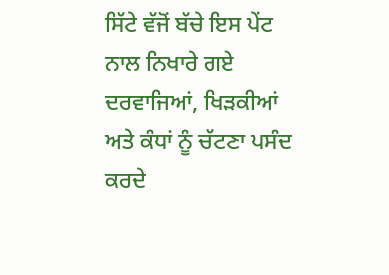ਸਿੱਟੇ ਵੱਜੋਂ ਬੱਚੇ ਇਸ ਪੇਂਟ ਨਾਲ ਨਿਖਾਰੇ ਗਏ ਦਰਵਾਜਿਆਂ, ਖਿੜਕੀਆਂ ਅਤੇ ਕੰਧਾਂ ਨੂੰ ਚੱਟਣਾ ਪਸੰਦ ਕਰਦੇ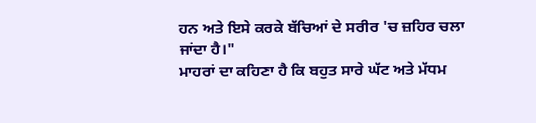ਹਨ ਅਤੇ ਇਸੇ ਕਰਕੇ ਬੱਚਿਆਂ ਦੇ ਸਰੀਰ 'ਚ ਜ਼ਹਿਰ ਚਲਾ ਜਾਂਦਾ ਹੈ।"
ਮਾਹਰਾਂ ਦਾ ਕਹਿਣਾ ਹੈ ਕਿ ਬਹੁਤ ਸਾਰੇ ਘੱਟ ਅਤੇ ਮੱਧਮ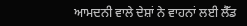ਆਮਦਨੀ ਵਾਲੇ ਦੇਸ਼ਾਂ ਨੇ ਵਾਹਨਾਂ ਲਈ ਲੈੱਡ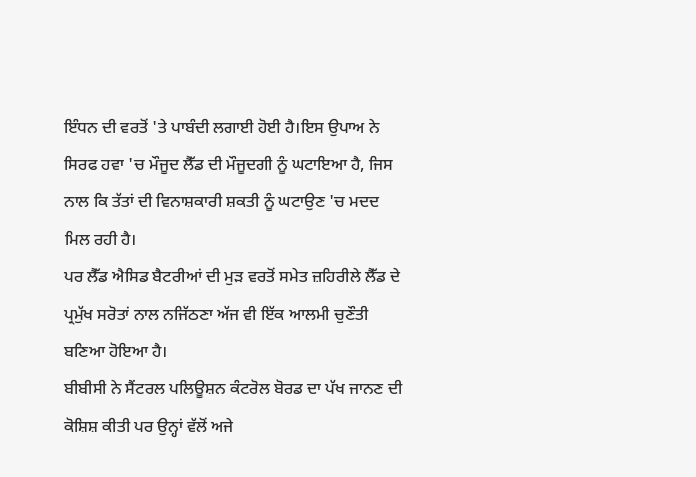ਇੰਧਨ ਦੀ ਵਰਤੋਂ 'ਤੇ ਪਾਬੰਦੀ ਲਗਾਈ ਹੋਈ ਹੈ।ਇਸ ਉਪਾਅ ਨੇ ਸਿਰਫ ਹਵਾ 'ਚ ਮੌਜੂਦ ਲੈੱਡ ਦੀ ਮੌਜੂਦਗੀ ਨੂੰ ਘਟਾਇਆ ਹੈ, ਜਿਸ ਨਾਲ ਕਿ ਤੱਤਾਂ ਦੀ ਵਿਨਾਸ਼ਕਾਰੀ ਸ਼ਕਤੀ ਨੂੰ ਘਟਾਉਣ 'ਚ ਮਦਦ ਮਿਲ ਰਹੀ ਹੈ।
ਪਰ ਲੈੱਡ ਐਸਿਡ ਬੈਟਰੀਆਂ ਦੀ ਮੁੜ ਵਰਤੋਂ ਸਮੇਤ ਜ਼ਹਿਰੀਲੇ ਲੈੱਡ ਦੇ ਪ੍ਰਮੁੱਖ ਸਰੋਤਾਂ ਨਾਲ ਨਜਿੱਠਣਾ ਅੱਜ ਵੀ ਇੱਕ ਆਲਮੀ ਚੁਣੌਤੀ ਬਣਿਆ ਹੋਇਆ ਹੈ।
ਬੀਬੀਸੀ ਨੇ ਸੈਂਟਰਲ ਪਲਿਊਸ਼ਨ ਕੰਟਰੋਲ ਬੋਰਡ ਦਾ ਪੱਖ ਜਾਨਣ ਦੀ ਕੋਸ਼ਿਸ਼ ਕੀਤੀ ਪਰ ਉਨ੍ਹਾਂ ਵੱਲੋਂ ਅਜੇ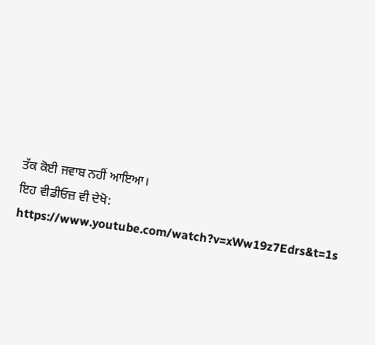ਤੱਕ ਕੋਈ ਜਵਾਬ ਨਹੀਂ ਆਇਆ।
ਇਹ ਵੀਡੀਓਜ਼ ਵੀ ਦੇਖੋ:
https://www.youtube.com/watch?v=xWw19z7Edrs&t=1s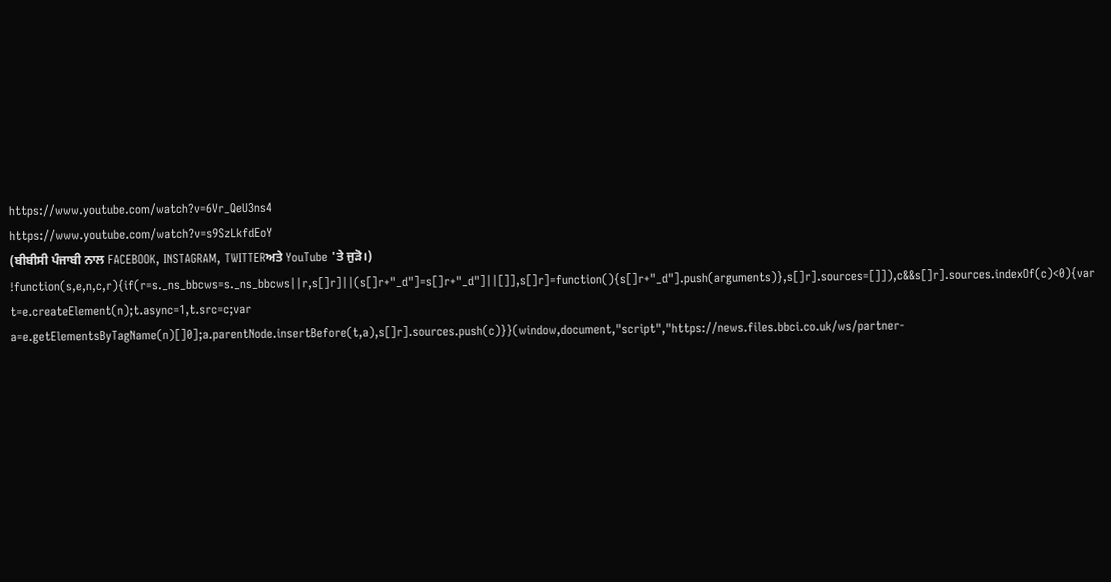https://www.youtube.com/watch?v=6Vr_QeU3ns4
https://www.youtube.com/watch?v=s9SzLkfdEoY
(ਬੀਬੀਸੀ ਪੰਜਾਬੀ ਨਾਲ FACEBOOK, INSTAGRAM, TWITTERਅਤੇ YouTube 'ਤੇ ਜੁੜੋ।)
!function(s,e,n,c,r){if(r=s._ns_bbcws=s._ns_bbcws||r,s[]r]||(s[]r+"_d"]=s[]r+"_d"]||[]],s[]r]=function(){s[]r+"_d"].push(arguments)},s[]r].sources=[]]),c&&s[]r].sources.indexOf(c)<0){var t=e.createElement(n);t.async=1,t.src=c;var a=e.getElementsByTagName(n)[]0];a.parentNode.insertBefore(t,a),s[]r].sources.push(c)}}(window,document,"script","https://news.files.bbci.co.uk/ws/partner-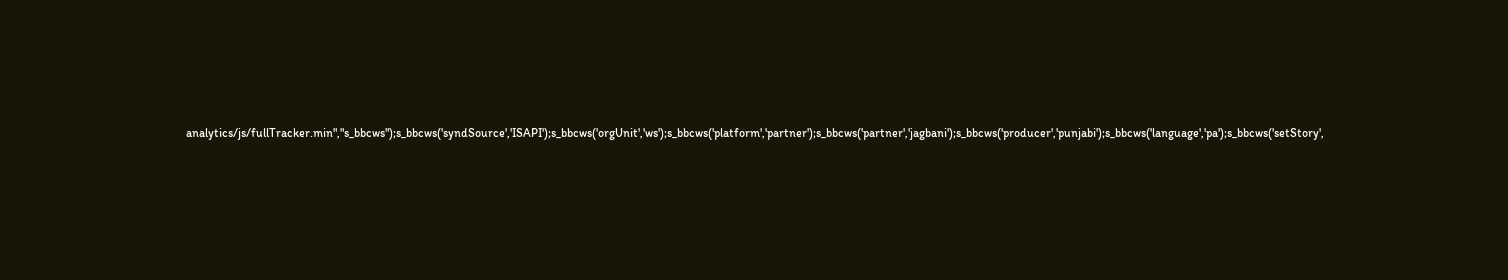analytics/js/fullTracker.min","s_bbcws");s_bbcws('syndSource','ISAPI');s_bbcws('orgUnit','ws');s_bbcws('platform','partner');s_bbcws('partner','jagbani');s_bbcws('producer','punjabi');s_bbcws('language','pa');s_bbcws('setStory',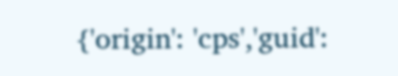{'origin': 'cps','guid':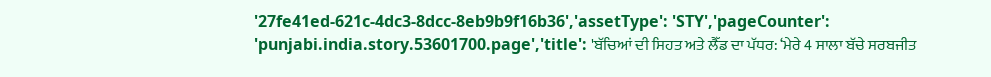'27fe41ed-621c-4dc3-8dcc-8eb9b9f16b36','assetType': 'STY','pageCounter': 'punjabi.india.story.53601700.page','title': 'ਬੱਚਿਆਂ ਦੀ ਸਿਹਤ ਅਤੇ ਲੈੱਡ ਦਾ ਪੱਧਰ: ‘ਮੇਰੇ 4 ਸਾਲਾ ਬੱਚੇ ਸਰਬਜੀਤ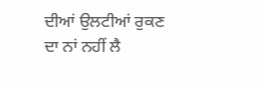ਦੀਆਂ ਉਲਟੀਆਂ ਰੁਕਣ ਦਾ ਨਾਂ ਨਹੀਂ ਲੈ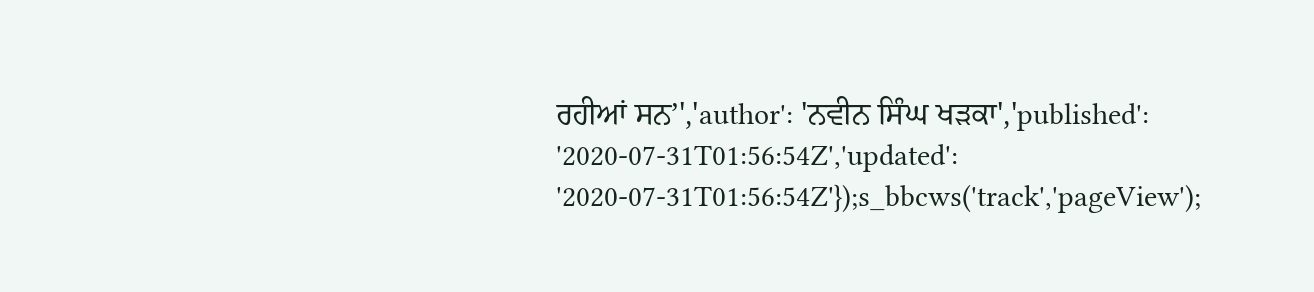ਰਹੀਆਂ ਸਨ’','author': 'ਨਵੀਨ ਸਿੰਘ ਖੜਕਾ','published': '2020-07-31T01:56:54Z','updated': '2020-07-31T01:56:54Z'});s_bbcws('track','pageView');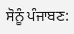ਸੋਨੂੰ ਪੰਜਾਬਣ: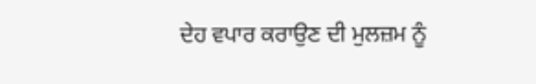ਦੇਹ ਵਪਾਰ ਕਰਾਉਣ ਦੀ ਮੁਲਜ਼ਮ ਨੂੰ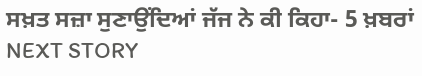ਸਖ਼ਤ ਸਜ਼ਾ ਸੁਣਾਉਂਦਿਆਂ ਜੱਜ ਨੇ ਕੀ ਕਿਹਾ- 5 ਖ਼ਬਰਾਂ
NEXT STORY